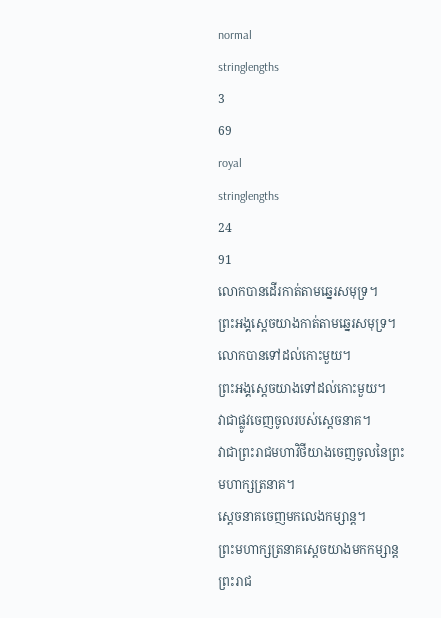normal
stringlengths
3
69
royal
stringlengths
24
91
លោកបានដើរកាត់តាមឆ្នេរសមុទ្រ។
ព្រះអង្គស្តេចយាងកាត់តាមឆ្នេរសមុទ្រ។
លោកបានទៅដល់កោះមួយ។
ព្រះអង្គស្តេចយាងទៅដល់កោះមួយ។
វាជាផ្លូវចេញចូលរបស់ស្ដេចនាគ។
វាជាព្រះរាជមហាវិថីយាងចេញចូលនៃព្រះមហាក្សត្រនាគ។
ស្ដេចនាគចេញមកលេងកម្សាន្ត។
ព្រះមហាក្សត្រនាគស្តេចយាងមកកម្សាន្តព្រះរាជ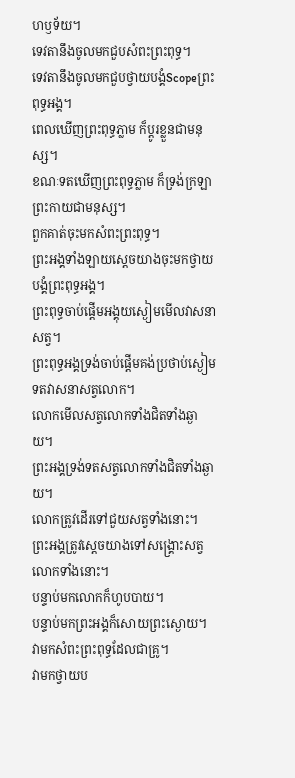ហឫទ័យ។
ទេវតានឹងចូលមកជួបសំពះព្រះពុទ្ធ។
ទេវតានឹងចូលមកជួបថ្វាយបង្គំScopeព្រះពុទ្ធអង្គ។
ពេលឃើញព្រះពុទ្ធភ្លាម ក៏ប្តូរខ្លួនជាមនុស្ស។
ខណៈទតឃើញព្រះពុទ្ធភ្លាម ក៏ទ្រង់ក្រឡាព្រះកាយជាមនុស្ស។
ពួកគាត់ចុះមកសំពះព្រះពុទ្ធ។
ព្រះអង្គទាំងឡាយស្តេចយាងចុះមកថ្វាយបង្គំព្រះពុទ្ធអង្គ។
ព្រះពុទ្ធចាប់ផ្ដើមអង្គុយស្ងៀមមើលវាសនាសត្វ។
ព្រះពុទ្ធអង្គទ្រង់ចាប់ផ្ដើមគង់ប្រថាប់ស្ងៀមទតវាសនាសត្វលោក។
លោកមើលសត្វលោកទាំងជិតទាំងឆ្ងាយ។
ព្រះអង្គទ្រង់ទតសត្វលោកទាំងជិតទាំងឆ្ងាយ។
លោកត្រូវដើរទៅជួយសត្វទាំងនោះ។
ព្រះអង្គត្រូវស្តេចយាងទៅសង្គ្រោះសត្វលោកទាំងនោះ។
បន្ទាប់មកលោកក៏ហូបបាយ។
បន្ទាប់មកព្រះអង្គក៏សោយព្រះស្ងោយ។
វាមកសំពះព្រះពុទ្ធដែលជាគ្រូ។
វាមកថ្វាយប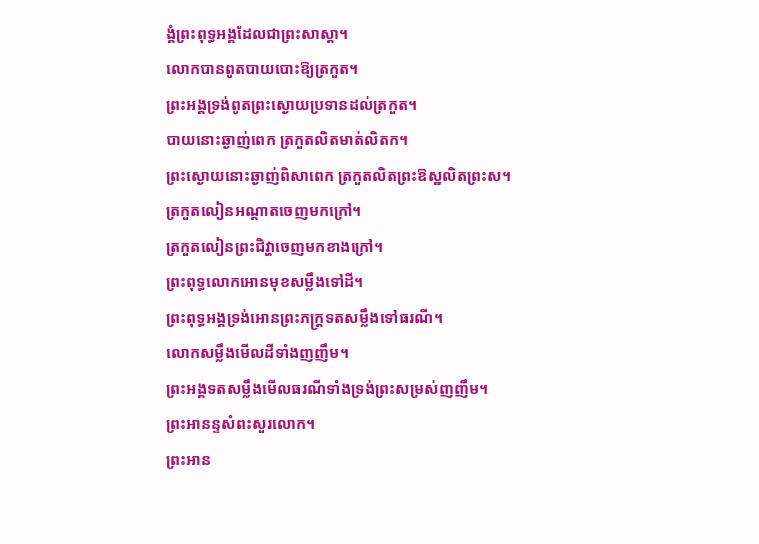ង្គំព្រះពុទ្ធអង្គដែលជាព្រះសាស្តា។
លោកបានពូតបាយបោះឱ្យត្រកួត។
ព្រះអង្គទ្រង់ពូតព្រះស្ងោយប្រទានដល់ត្រកួត។
បាយនោះឆ្ងាញ់ពេក ត្រកួតលិតមាត់លិតក។
ព្រះស្ងោយនោះឆ្ងាញ់ពិសាពេក ត្រកួតលិតព្រះឱស្ឋលិតព្រះស។
ត្រកួតលៀនអណ្ដាតចេញមកក្រៅ។
ត្រកួតលៀនព្រះជិវ្ហាចេញមកខាងក្រៅ។
ព្រះពុទ្ធលោកអោនមុខសម្លឹងទៅដី។
ព្រះពុទ្ធអង្គទ្រង់អោនព្រះភក្ត្រទតសម្លឹងទៅធរណី។
លោកសម្លឹងមើលដីទាំងញញឹម។
ព្រះអង្គទតសម្លឹងមើលធរណីទាំងទ្រង់ព្រះសម្រស់ញញឹម។
ព្រះអានន្ទសំពះសួរលោក។
ព្រះអាន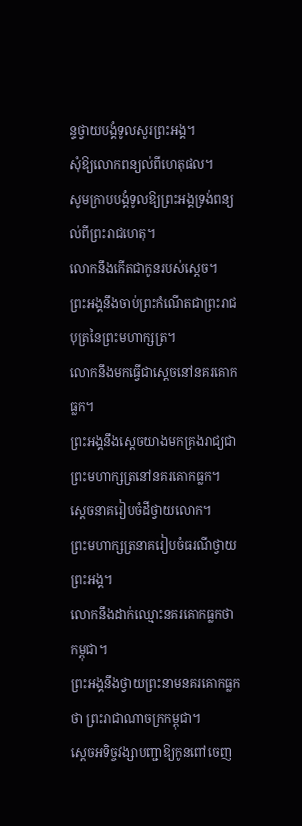ន្ទថ្វាយបង្គំទូលសួរព្រះអង្គ។
សុំឱ្យលោកពន្យល់ពីហេតុផល។
សូមក្រាបបង្គំទូលឱ្យព្រះអង្គទ្រង់ពន្យល់ពីព្រះរាជហេតុ។
លោកនឹងកើតជាកូនរបស់ស្ដេច។
ព្រះអង្គនឹងចាប់ព្រះកំណើតជាព្រះរាជបុត្រនៃព្រះមហាក្សត្រ។
លោកនឹងមកធ្វើជាស្ដេចនៅនគរគោកធ្លក។
ព្រះអង្គនឹងស្តេចយាងមកគ្រងរាជ្យជាព្រះមហាក្សត្រនៅនគរគោកធ្លក។
ស្ដេចនាគរៀបចំដីថ្វាយលោក។
ព្រះមហាក្សត្រនាគរៀបចំធរណីថ្វាយព្រះអង្គ។
លោកនឹងដាក់ឈ្មោះនគរគោកធ្លកថា កម្ពុជា។
ព្រះអង្គនឹងថ្វាយព្រះនាមនគរគោកធ្លកថា ព្រះរាជាណាចក្រកម្ពុជា។
ស្ដេចអទិច្ចវង្សាបញ្ជាឱ្យកូនពៅចេញ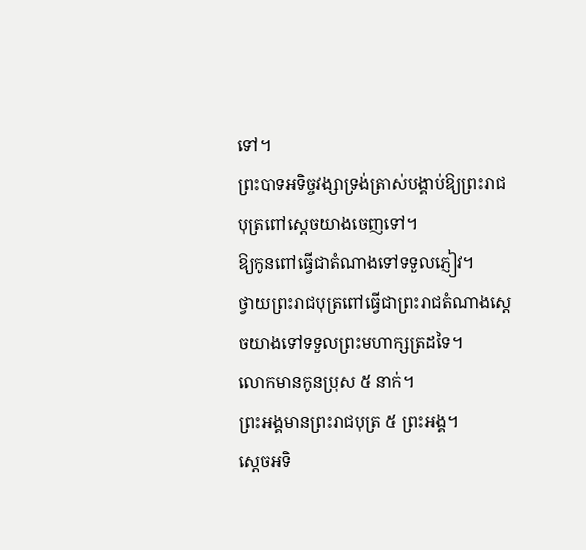ទៅ។
ព្រះបាទអទិច្ចវង្សាទ្រង់ត្រាស់បង្គាប់ឱ្យព្រះរាជបុត្រពៅស្តេចយាងចេញទៅ។
ឱ្យកូនពៅធ្វើជាតំណាងទៅទទួលភ្ញៀវ។
ថ្វាយព្រះរាជបុត្រពៅធ្វើជាព្រះរាជតំណាងស្តេចយាងទៅទទួលព្រះមហាក្សត្រដទៃ។
លោកមានកូនប្រុស ៥ នាក់។
ព្រះអង្គមានព្រះរាជបុត្រ ៥ ព្រះអង្គ។
ស្ដេចអទិ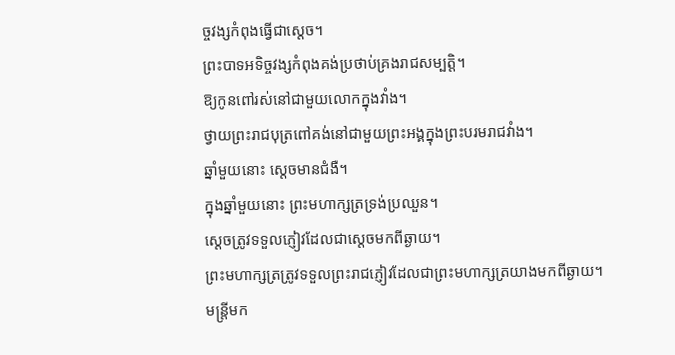ច្ចវង្សកំពុងធ្វើជាស្ដេច។
ព្រះបាទអទិច្ចវង្សកំពុងគង់ប្រថាប់គ្រងរាជសម្បត្តិ។
ឱ្យកូនពៅរស់នៅជាមួយលោកក្នុងវាំង។
ថ្វាយព្រះរាជបុត្រពៅគង់នៅជាមួយព្រះអង្គក្នុងព្រះបរមរាជវាំង។
ឆ្នាំមួយនោះ ស្ដេចមានជំងឺ។
ក្នុងឆ្នាំមួយនោះ ព្រះមហាក្សត្រទ្រង់ប្រឈួន។
ស្ដេចត្រូវទទួលភ្ញៀវដែលជាស្ដេចមកពីឆ្ងាយ។
ព្រះមហាក្សត្រត្រូវទទួលព្រះរាជភ្ញៀវដែលជាព្រះមហាក្សត្រយាងមកពីឆ្ងាយ។
មន្ត្រីមក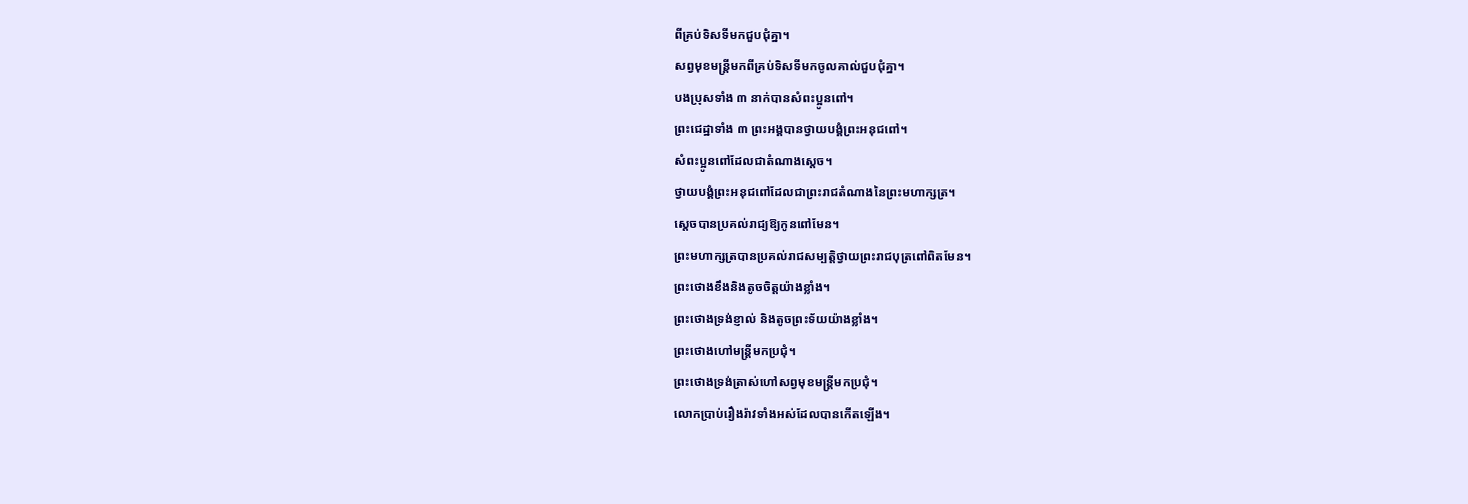ពីគ្រប់ទិសទីមកជួបជុំគ្នា។
សព្វមុខមន្ត្រីមកពីគ្រប់ទិសទីមកចូលគាល់ជួបជុំគ្នា។
បងប្រុសទាំង ៣ នាក់បានសំពះប្អូនពៅ។
ព្រះជេដ្ឋាទាំង ៣ ព្រះអង្គបានថ្វាយបង្គំព្រះអនុជពៅ។
សំពះប្អូនពៅដែលជាតំណាងស្ដេច។
ថ្វាយបង្គំព្រះអនុជពៅដែលជាព្រះរាជតំណាងនៃព្រះមហាក្សត្រ។
ស្ដេចបានប្រគល់រាជ្យឱ្យកូនពៅមែន។
ព្រះមហាក្សត្របានប្រគល់រាជសម្បត្តិថ្វាយព្រះរាជបុត្រពៅពិតមែន។
ព្រះថោងខឹងនិងតូចចិត្តយ៉ាងខ្លាំង។
ព្រះថោងទ្រង់ខ្ញាល់ និងតូចព្រះទ័យយ៉ាងខ្លាំង។
ព្រះថោងហៅមន្ត្រីមកប្រជុំ។
ព្រះថោងទ្រង់ត្រាស់ហៅសព្វមុខមន្ត្រីមកប្រជុំ។
លោកប្រាប់រឿងរ៉ាវទាំងអស់ដែលបានកើតឡើង។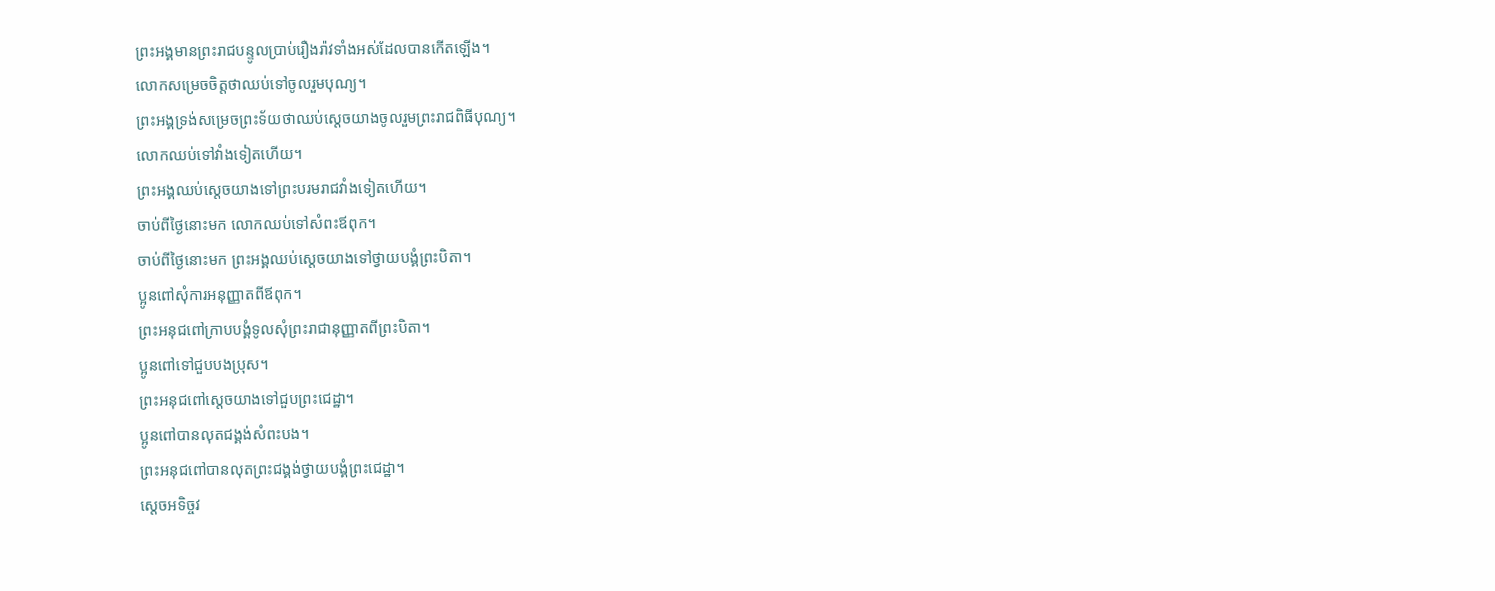ព្រះអង្គមានព្រះរាជបន្ទូលប្រាប់រឿងរ៉ាវទាំងអស់ដែលបានកើតឡើង។
លោកសម្រេចចិត្តថាឈប់ទៅចូលរួមបុណ្យ។
ព្រះអង្គទ្រង់សម្រេចព្រះទ័យថាឈប់ស្តេចយាងចូលរួមព្រះរាជពិធីបុណ្យ។
លោកឈប់ទៅវាំងទៀតហើយ។
ព្រះអង្គឈប់ស្តេចយាងទៅព្រះបរមរាជវាំងទៀតហើយ។
ចាប់ពីថ្ងៃនោះមក លោកឈប់ទៅសំពះឪពុក។
ចាប់ពីថ្ងៃនោះមក ព្រះអង្គឈប់ស្តេចយាងទៅថ្វាយបង្គំព្រះបិតា។
ប្អូនពៅសុំការអនុញ្ញាតពីឪពុក។
ព្រះអនុជពៅក្រាបបង្គំទូលសុំព្រះរាជានុញ្ញាតពីព្រះបិតា។
ប្អូនពៅទៅជួបបងប្រុស។
ព្រះអនុជពៅស្តេចយាងទៅជួបព្រះជេដ្ឋា។
ប្អូនពៅបានលុតជង្គង់សំពះបង។
ព្រះអនុជពៅបានលុតព្រះជង្គង់ថ្វាយបង្គំព្រះជេដ្ឋា។
ស្ដេចអទិច្ចវ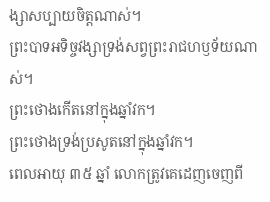ង្សាសប្បាយចិត្តណាស់។
ព្រះបាទអទិច្ចវង្សាទ្រង់សព្វព្រះរាជហឫទ័យណាស់។
ព្រះថោងកើតនៅក្នុងឆ្នាំវក។
ព្រះថោងទ្រង់ប្រសូតនៅក្នុងឆ្នាំវក។
ពេលអាយុ ៣៥ ឆ្នាំ លោកត្រូវគេដេញចេញពី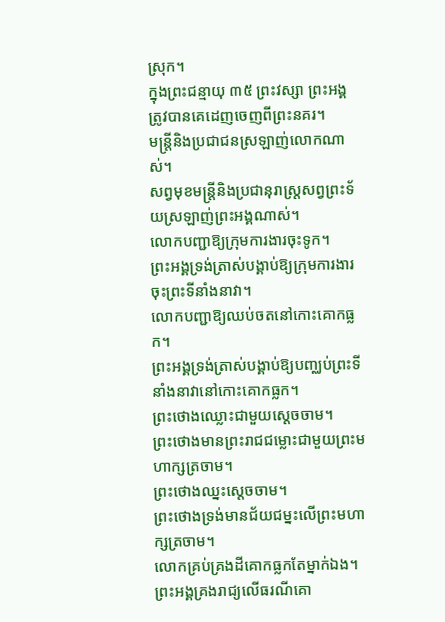ស្រុក។
ក្នុងព្រះជន្មាយុ ៣៥ ព្រះវស្សា ព្រះអង្គត្រូវបានគេដេញចេញពីព្រះនគរ។
មន្ត្រីនិងប្រជាជនស្រឡាញ់លោកណាស់។
សព្វមុខមន្ត្រីនិងប្រជានុរាស្ត្រសព្វព្រះទ័យស្រឡាញ់ព្រះអង្គណាស់។
លោកបញ្ជាឱ្យក្រុមការងារចុះទូក។
ព្រះអង្គទ្រង់ត្រាស់បង្គាប់ឱ្យក្រុមការងារចុះព្រះទីនាំងនាវា។
លោកបញ្ជាឱ្យឈប់ចតនៅកោះគោកធ្លក។
ព្រះអង្គទ្រង់ត្រាស់បង្គាប់ឱ្យបញ្ឈប់ព្រះទីនាំងនាវានៅកោះគោកធ្លក។
ព្រះថោងឈ្លោះជាមួយស្ដេចចាម។
ព្រះថោងមានព្រះរាជជម្លោះជាមួយព្រះមហាក្សត្រចាម។
ព្រះថោងឈ្នះស្ដេចចាម។
ព្រះថោងទ្រង់មានជ័យជម្នះលើព្រះមហាក្សត្រចាម។
លោកគ្រប់គ្រងដីគោកធ្លកតែម្នាក់ឯង។
ព្រះអង្គគ្រងរាជ្យលើធរណីគោ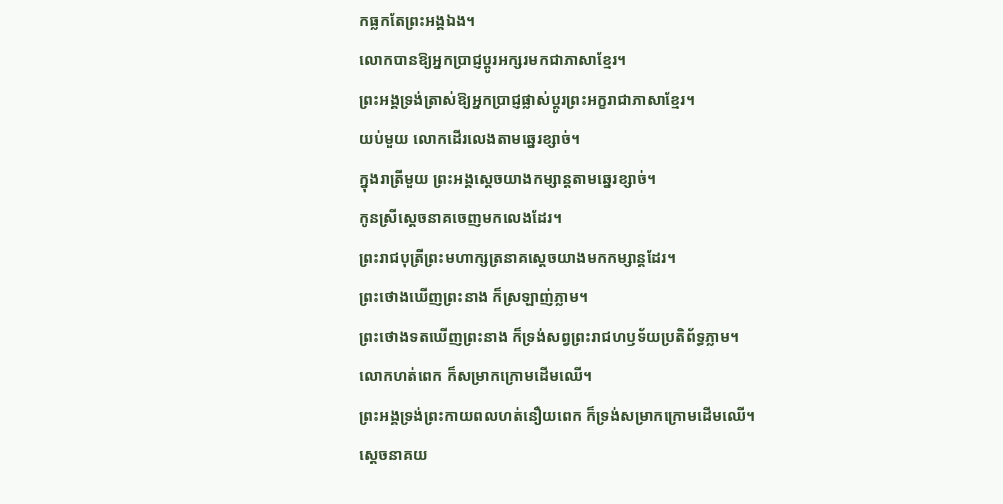កធ្លកតែព្រះអង្គឯង។
លោកបានឱ្យអ្នកប្រាជ្ញប្តូរអក្សរមកជាភាសាខ្មែរ។
ព្រះអង្គទ្រង់ត្រាស់ឱ្យអ្នកប្រាជ្ញផ្លាស់ប្ដូរព្រះអក្ខរាជាភាសាខ្មែរ។
យប់មួយ លោកដើរលេងតាមឆ្នេរខ្សាច់។
ក្នុងរាត្រីមួយ ព្រះអង្គស្តេចយាងកម្សាន្តតាមឆ្នេរខ្សាច់។
កូនស្រីស្ដេចនាគចេញមកលេងដែរ។
ព្រះរាជបុត្រីព្រះមហាក្សត្រនាគស្តេចយាងមកកម្សាន្តដែរ។
ព្រះថោងឃើញព្រះនាង ក៏ស្រឡាញ់ភ្លាម។
ព្រះថោងទតឃើញព្រះនាង ក៏ទ្រង់សព្វព្រះរាជហឫទ័យប្រតិព័ទ្ធភ្លាម។
លោកហត់ពេក ក៏សម្រាកក្រោមដើមឈើ។
ព្រះអង្គទ្រង់ព្រះកាយពលហត់នឿយពេក ក៏ទ្រង់សម្រាកក្រោមដើមឈើ។
ស្ដេចនាគយ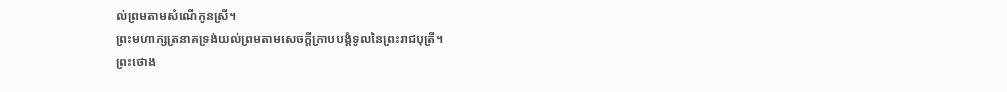ល់ព្រមតាមសំណើកូនស្រី។
ព្រះមហាក្សត្រនាគទ្រង់យល់ព្រមតាមសេចក្តីក្រាបបង្គំទូលនៃព្រះរាជបុត្រី។
ព្រះថោង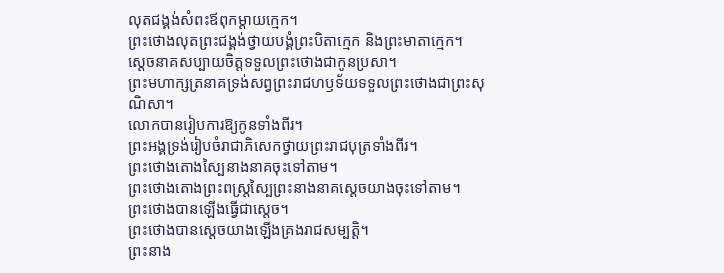លុតជង្គង់សំពះឪពុកម្ដាយក្មេក។
ព្រះថោងលុតព្រះជង្គង់ថ្វាយបង្គំព្រះបិតាក្មេក និងព្រះមាតាក្មេក។
ស្ដេចនាគសប្បាយចិត្តទទួលព្រះថោងជាកូនប្រសា។
ព្រះមហាក្សត្រនាគទ្រង់សព្វព្រះរាជហឫទ័យទទួលព្រះថោងជាព្រះសុណិសា។
លោកបានរៀបការឱ្យកូនទាំងពីរ។
ព្រះអង្គទ្រង់រៀបចំរាជាភិសេកថ្វាយព្រះរាជបុត្រទាំងពីរ។
ព្រះថោងតោងស្បៃនាងនាគចុះទៅតាម។
ព្រះថោងតោងព្រះពស្ត្រស្បៃព្រះនាងនាគស្តេចយាងចុះទៅតាម។
ព្រះថោងបានឡើងធ្វើជាស្ដេច។
ព្រះថោងបានស្តេចយាងឡើងគ្រងរាជសម្បត្តិ។
ព្រះនាង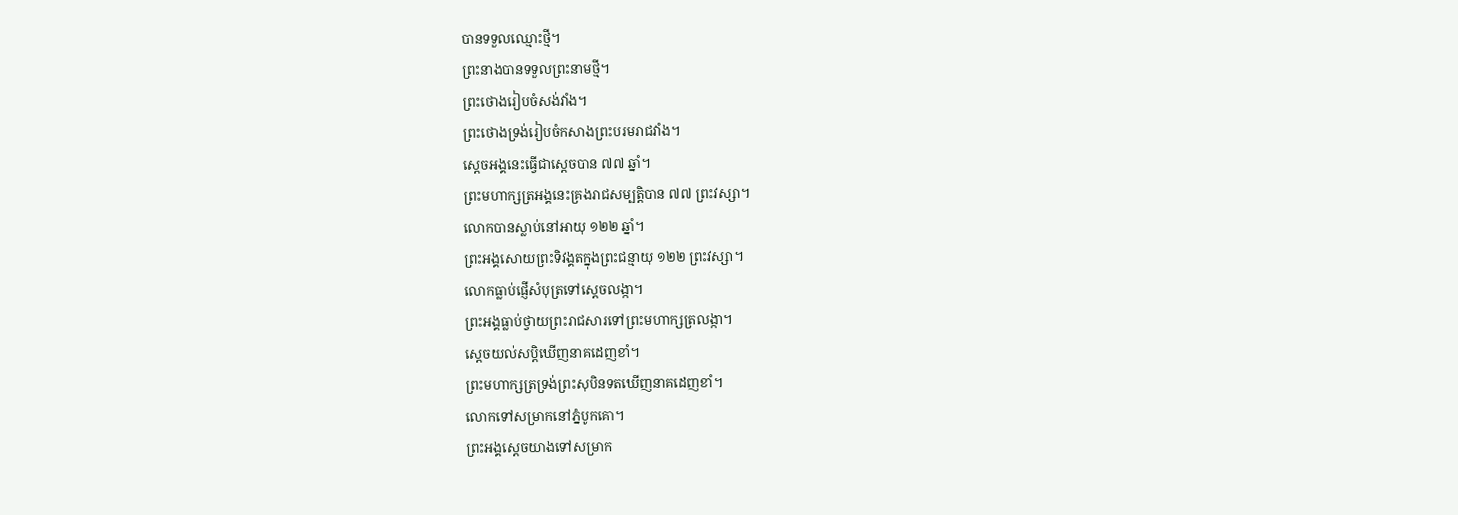បានទទួលឈ្មោះថ្មី។
ព្រះនាងបានទទួលព្រះនាមថ្មី។
ព្រះថោងរៀបចំសង់វាំង។
ព្រះថោងទ្រង់រៀបចំកសាងព្រះបរមរាជវាំង។
ស្ដេចអង្គនេះធ្វើជាស្ដេចបាន ៧៧ ឆ្នាំ។
ព្រះមហាក្សត្រអង្គនេះគ្រងរាជសម្បត្តិបាន ៧៧ ព្រះវស្សា។
លោកបានស្លាប់នៅអាយុ ១២២ ឆ្នាំ។
ព្រះអង្គសោយព្រះទិវង្គតក្នុងព្រះជន្មាយុ ១២២ ព្រះវស្សា។
លោកធ្លាប់ផ្ញើសំបុត្រទៅស្ដេចលង្កា។
ព្រះអង្គធ្លាប់ថ្វាយព្រះរាជសារទៅព្រះមហាក្សត្រលង្កា។
ស្ដេចយល់សប្ដិឃើញនាគដេញខាំ។
ព្រះមហាក្សត្រទ្រង់ព្រះសុបិនទតឃើញនាគដេញខាំ។
លោកទៅសម្រាកនៅភ្នំបូកគោ។
ព្រះអង្គស្តេចយាងទៅសម្រាក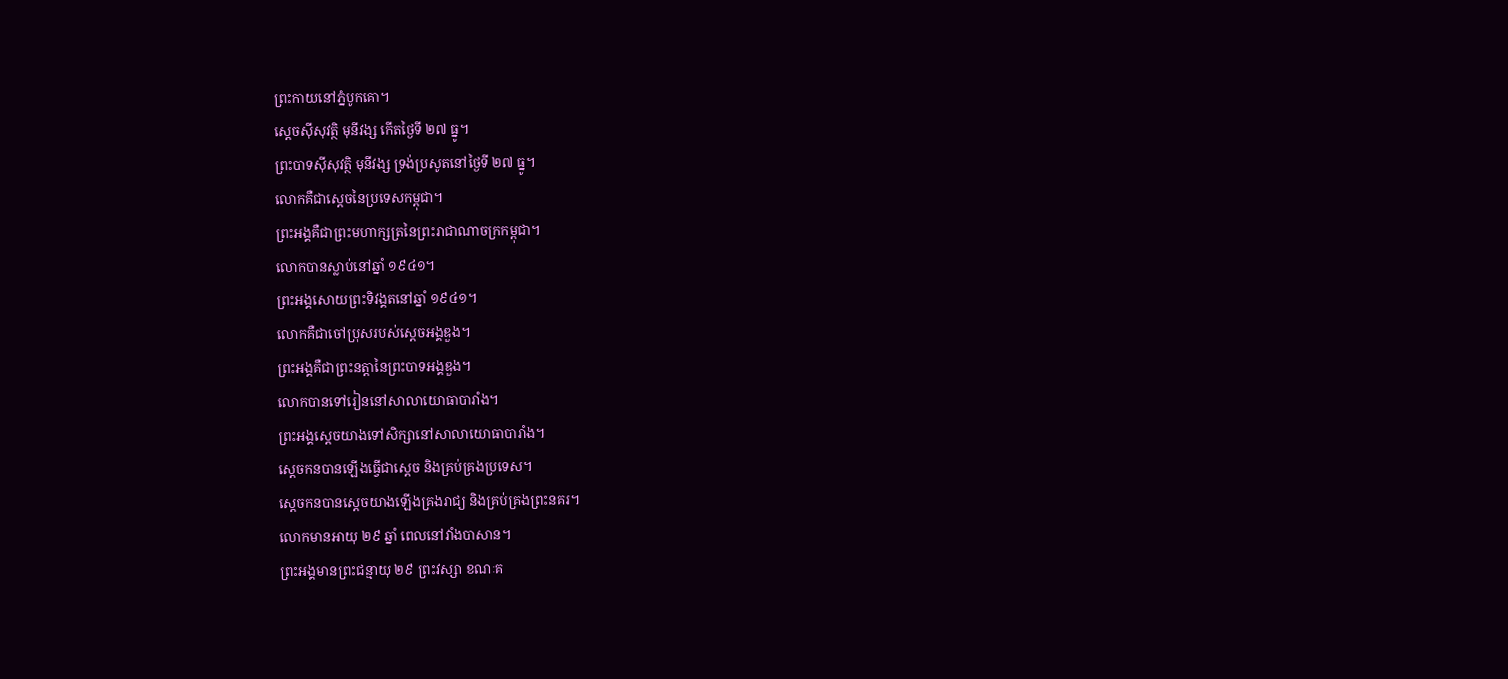ព្រះកាយនៅភ្នំបូកគោ។
ស្ដេចស៊ីសុវត្ថិ មុនីវង្ស កើតថ្ងៃទី ២៧ ធ្នូ។
ព្រះបាទស៊ីសុវត្ថិ មុនីវង្ស ទ្រង់ប្រសូតនៅថ្ងៃទី ២៧ ធ្នូ។
លោកគឺជាស្ដេចនៃប្រទេសកម្ពុជា។
ព្រះអង្គគឺជាព្រះមហាក្សត្រនៃព្រះរាជាណាចក្រកម្ពុជា។
លោកបានស្លាប់នៅឆ្នាំ ១៩៤១។
ព្រះអង្គសោយព្រះទិវង្គតនៅឆ្នាំ ១៩៤១។
លោកគឺជាចៅប្រុសរបស់ស្ដេចអង្គឌួង។
ព្រះអង្គគឺជាព្រះនត្តានៃព្រះបាទអង្គឌួង។
លោកបានទៅរៀននៅសាលាយោធាបារាំង។
ព្រះអង្គស្តេចយាងទៅសិក្សានៅសាលាយោធាបារាំង។
ស្ដេចកនបានឡើងធ្វើជាស្ដេច និងគ្រប់គ្រងប្រទេស។
ស្ដេចកនបានស្តេចយាងឡើងគ្រងរាជ្យ និងគ្រប់គ្រងព្រះនគរ។
លោកមានអាយុ ២៩ ឆ្នាំ ពេលនៅវាំងបាសាន។
ព្រះអង្គមានព្រះជន្មាយុ ២៩ ព្រះវស្សា ខណៈគ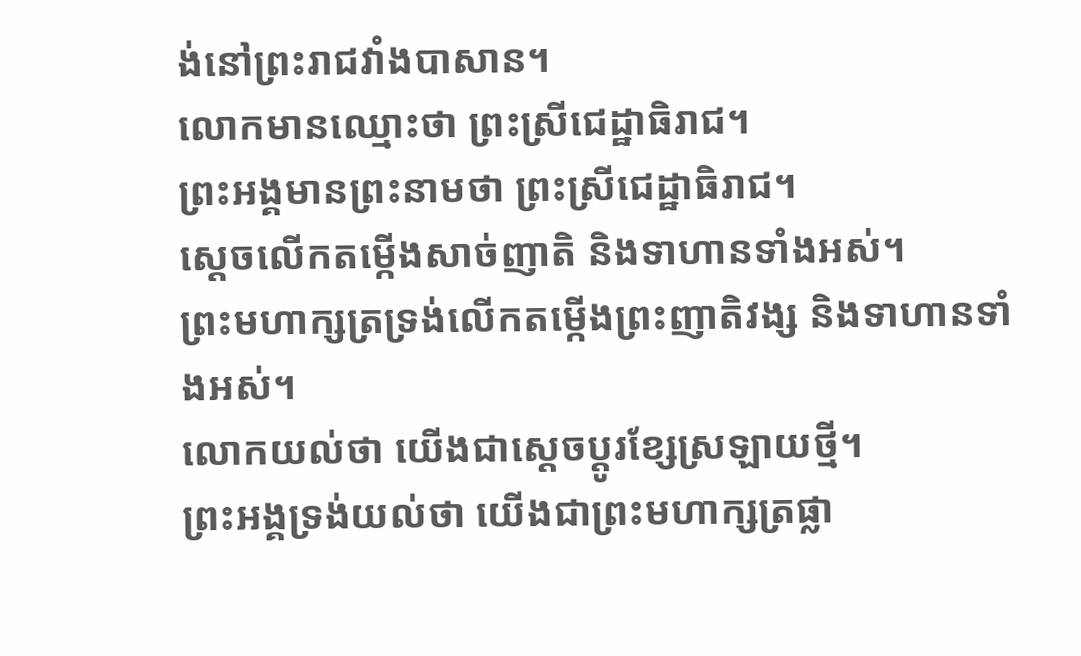ង់នៅព្រះរាជវាំងបាសាន។
លោកមានឈ្មោះថា ព្រះស្រីជេដ្ឋាធិរាជ។
ព្រះអង្គមានព្រះនាមថា ព្រះស្រីជេដ្ឋាធិរាជ។
ស្ដេចលើកតម្កើងសាច់ញាតិ និងទាហានទាំងអស់។
ព្រះមហាក្សត្រទ្រង់លើកតម្កើងព្រះញាតិវង្ស និងទាហានទាំងអស់។
លោកយល់ថា យើងជាស្ដេចប្តូរខ្សែស្រឡាយថ្មី។
ព្រះអង្គទ្រង់យល់ថា យើងជាព្រះមហាក្សត្រផ្លា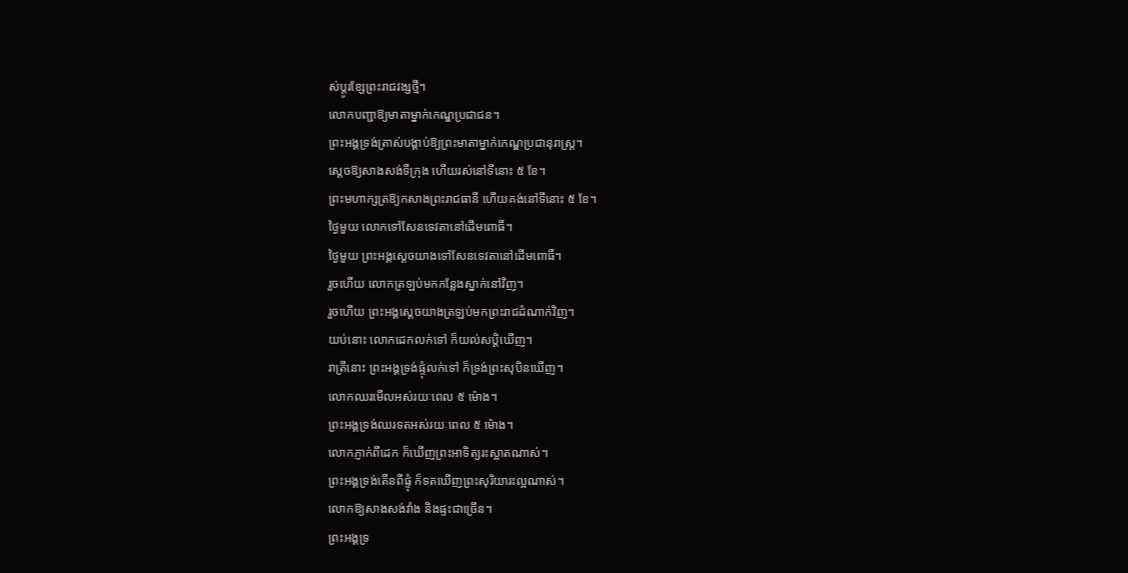ស់ប្ដូរខ្សែព្រះរាជវង្សថ្មី។
លោកបញ្ជាឱ្យមាតាម្នាក់កេណ្ឌប្រជាជន។
ព្រះអង្គទ្រង់ត្រាស់បង្គាប់ឱ្យព្រះមាតាម្នាក់កេណ្ឌប្រជានុរាស្ត្រ។
ស្ដេចឱ្យសាងសង់ទីក្រុង ហើយរស់នៅទីនោះ ៥ ខែ។
ព្រះមហាក្សត្រឱ្យកសាងព្រះរាជធានី ហើយគង់នៅទីនោះ ៥ ខែ។
ថ្ងៃមួយ លោកទៅសែនទេវតានៅដើមពោធិ៍។
ថ្ងៃមួយ ព្រះអង្គស្តេចយាងទៅសែនទេវតានៅដើមពោធិ៍។
រួចហើយ លោកត្រឡប់មកកន្លែងស្នាក់នៅវិញ។
រួចហើយ ព្រះអង្គស្តេចយាងត្រឡប់មកព្រះរាជដំណាក់វិញ។
យប់នោះ លោកដេកលក់ទៅ ក៏យល់សប្ដិឃើញ។
រាត្រីនោះ ព្រះអង្គទ្រង់ផ្ទុំលក់ទៅ ក៏ទ្រង់ព្រះសុបិនឃើញ។
លោកឈរមើលអស់រយៈពេល ៥ ម៉ោង។
ព្រះអង្គទ្រង់ឈរទតអស់រយៈពេល ៥ ម៉ោង។
លោកភ្ញាក់ពីដេក ក៏ឃើញព្រះអាទិត្យរះស្អាតណាស់។
ព្រះអង្គទ្រង់តើនពីផ្ទុំ ក៏ទតឃើញព្រះសុរិយារះល្អណាស់។
លោកឱ្យសាងសង់វាំង និងផ្ទះជាច្រើន។
ព្រះអង្គទ្រ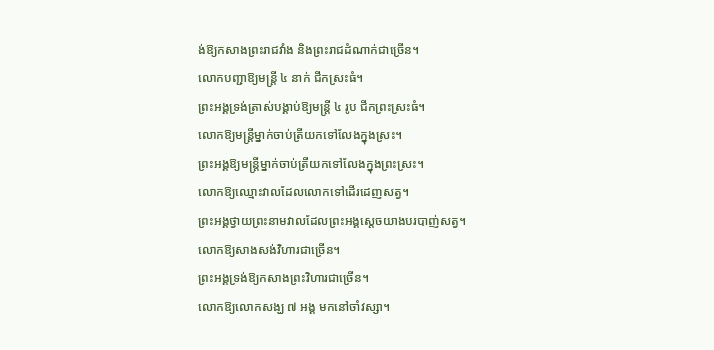ង់ឱ្យកសាងព្រះរាជវាំង និងព្រះរាជដំណាក់ជាច្រើន។
លោកបញ្ជាឱ្យមន្ត្រី ៤ នាក់ ជីកស្រះធំ។
ព្រះអង្គទ្រង់ត្រាស់បង្គាប់ឱ្យមន្ត្រី ៤ រូប ជីកព្រះស្រះធំ។
លោកឱ្យមន្ត្រីម្នាក់ចាប់ត្រីយកទៅលែងក្នុងស្រះ។
ព្រះអង្គឱ្យមន្ត្រីម្នាក់ចាប់ត្រីយកទៅលែងក្នុងព្រះស្រះ។
លោកឱ្យឈ្មោះវាលដែលលោកទៅដើរដេញសត្វ។
ព្រះអង្គថ្វាយព្រះនាមវាលដែលព្រះអង្គស្តេចយាងបរបាញ់សត្វ។
លោកឱ្យសាងសង់វិហារជាច្រើន។
ព្រះអង្គទ្រង់ឱ្យកសាងព្រះវិហារជាច្រើន។
លោកឱ្យលោកសង្ឃ ៧ អង្គ មកនៅចាំវស្សា។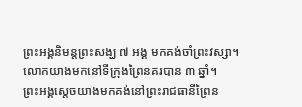ព្រះអង្គនិមន្តព្រះសង្ឃ ៧ អង្គ មកគង់ចាំព្រះវស្សា។
លោកយាងមកនៅទីក្រុងព្រៃនគរបាន ៣ ឆ្នាំ។
ព្រះអង្គស្តេចយាងមកគង់នៅព្រះរាជធានីព្រៃន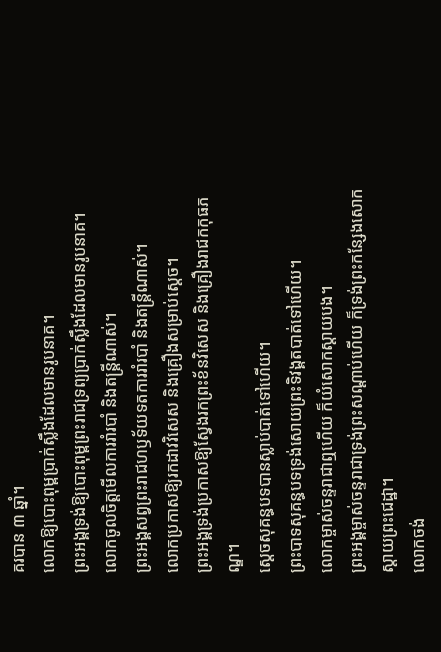គរបាន ៣ ឆ្នាំ។
លោកឱ្យបោះពុម្ពប្រាក់ស្លឹងដែលមានរូបនាគ។
ព្រះអង្គទ្រង់ឱ្យបោះពុម្ពព្រះរាជទ្រព្យប្រាក់ស្លឹងដែលមានរូបនាគ។
លោកចូលចិត្តមើលការរាំរបាំ និងតន្ត្រីណាស់។
ព្រះអង្គសព្វព្រះរាជហឫទ័យទតការរាំរបាំ និងតន្ត្រីណាស់។
លោកប្រកាសឱ្យរកដាវវិសេស និងគ្រឿងសម្រាប់ស្ដេច។
ព្រះអង្គទ្រង់ប្រកាសឱ្យស្វែងរកព្រះខ័នវិសេស និងគ្រឿងរាជកកុធភណ្ឌ។
ស្ដេចសុគន្ធបទបានស្លាប់បាត់ទៅហើយ។
ព្រះបាទសុគន្ធបទទ្រង់សោយព្រះទិវង្គតបាត់ទៅហើយ។
លោកម្ចាស់ចន្ទរាជាឮហើយ ក៏យំសោកស្ដាយបង។
ព្រះអង្គម្ចាស់ចន្ទរាជាទ្រង់ព្រះសណ្ដាប់ហើយ ក៏ទ្រង់ព្រះកន្សែងសោកស្ដាយព្រះជេដ្ឋា។
លោកចង់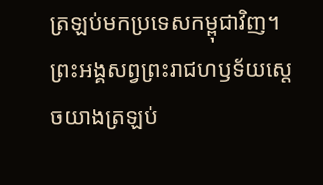ត្រឡប់មកប្រទេសកម្ពុជាវិញ។
ព្រះអង្គសព្វព្រះរាជហឫទ័យស្តេចយាងត្រឡប់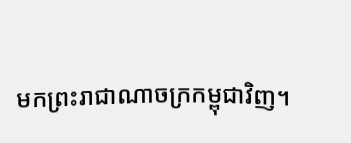មកព្រះរាជាណាចក្រកម្ពុជាវិញ។